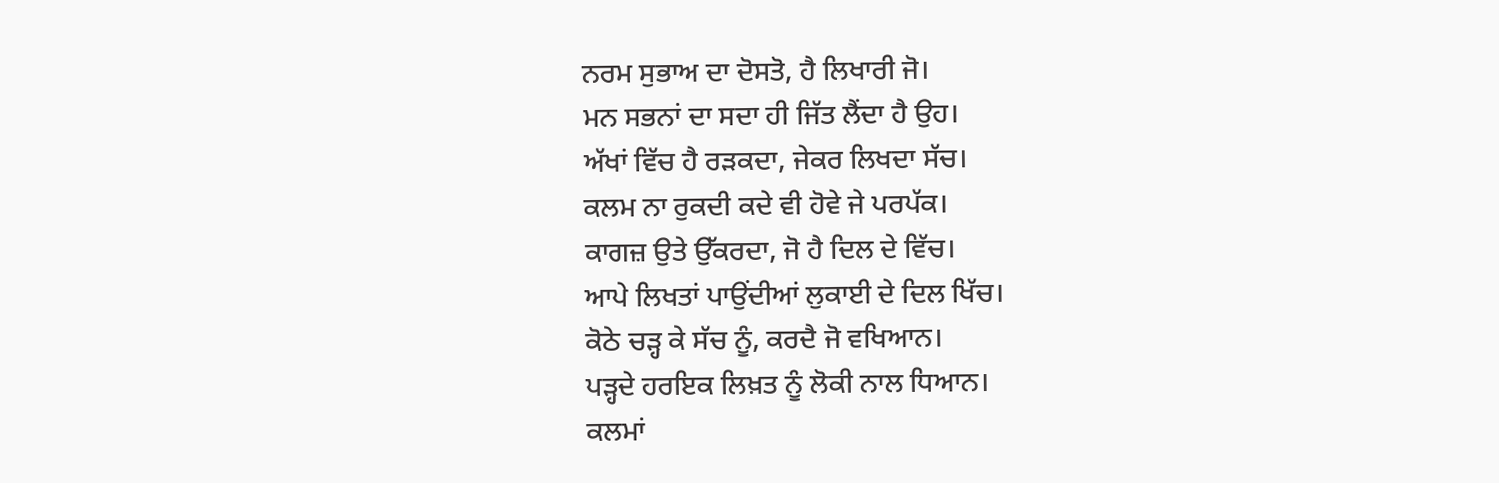ਨਰਮ ਸੁਭਾਅ ਦਾ ਦੋਸਤੋ, ਹੈ ਲਿਖਾਰੀ ਜੋ।
ਮਨ ਸਭਨਾਂ ਦਾ ਸਦਾ ਹੀ ਜਿੱਤ ਲੈਂਦਾ ਹੈ ਉਹ।
ਅੱਖਾਂ ਵਿੱਚ ਹੈ ਰੜਕਦਾ, ਜੇਕਰ ਲਿਖਦਾ ਸੱਚ।
ਕਲਮ ਨਾ ਰੁਕਦੀ ਕਦੇ ਵੀ ਹੋਵੇ ਜੇ ਪਰਪੱਕ।
ਕਾਗਜ਼ ਉਤੇ ਉੱਕਰਦਾ, ਜੋ ਹੈ ਦਿਲ ਦੇ ਵਿੱਚ।
ਆਪੇ ਲਿਖਤਾਂ ਪਾਉਂਦੀਆਂ ਲੁਕਾਈ ਦੇ ਦਿਲ ਖਿੱਚ।
ਕੋਠੇ ਚੜ੍ਹ ਕੇ ਸੱਚ ਨੂੰ, ਕਰਦੈ ਜੋ ਵਖਿਆਨ।
ਪੜ੍ਹਦੇ ਹਰਇਕ ਲਿਖ਼ਤ ਨੂੰ ਲੋਕੀ ਨਾਲ ਧਿਆਨ।
ਕਲਮਾਂ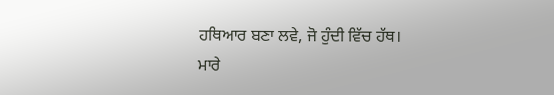ਹਥਿਆਰ ਬਣਾ ਲਵੇ, ਜੋ ਹੁੰਦੀ ਵਿੱਚ ਹੱਥ।
ਮਾਰੇ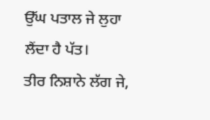ਉੱਘ ਪਤਾਲ ਜੇ ਲੁਹਾ ਲੈਂਦਾ ਹੈ ਪੱਤ।
ਤੀਰ ਨਿਸ਼ਾਨੇ ਲੱਗ ਜੇ,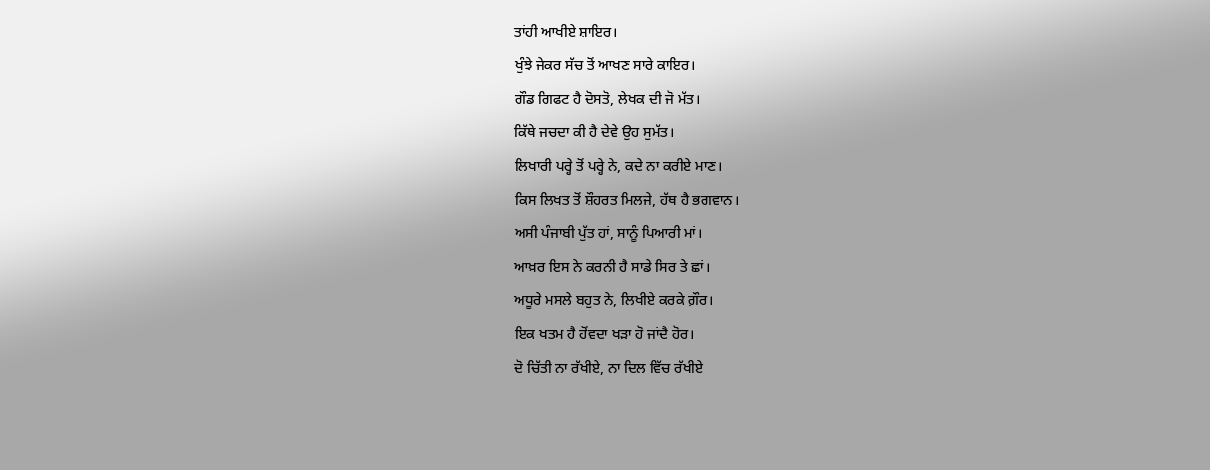ਤਾਂਹੀ ਆਖੀਏ ਸ਼ਾਇਰ।
ਖੁੰਝੇ ਜੇਕਰ ਸੱਚ ਤੋਂ ਆਖਣ ਸਾਰੇ ਕਾਇਰ।
ਗੌਡ ਗਿਫਟ ਹੈ ਦੋਸਤੋ, ਲੇਖਕ ਦੀ ਜੋ ਮੱਤ।
ਕਿੱਥੇ ਜਚਦਾ ਕੀ ਹੈ ਦੇਵੇ ਉਹ ਸੁਮੱਤ।
ਲਿਖਾਰੀ ਪਰ੍ਹੇ ਤੋਂ ਪਰ੍ਹੇ ਨੇ, ਕਦੇ ਨਾ ਕਰੀਏ ਮਾਣ।
ਕਿਸ ਲਿਖਤ ਤੋਂ ਸ਼ੌਹਰਤ ਮਿਲਜੇ, ਹੱਥ ਹੈ ਭਗਵਾਨ।
ਅਸੀ ਪੰਜਾਬੀ ਪੁੱਤ ਹਾਂ, ਸਾਨੂੰ ਪਿਆਰੀ ਮਾਂ।
ਆਖ਼ਰ ਇਸ ਨੇ ਕਰਨੀ ਹੈ ਸਾਡੇ ਸਿਰ ਤੇ ਛਾਂ।
ਅਧੂਰੇ ਮਸਲੇ ਬਹੁਤ ਨੇ, ਲਿਖੀਏ ਕਰਕੇ ਗ਼ੌਰ।
ਇਕ ਖਤਮ ਹੈ ਹੋਂਵਦਾ ਖੜਾ ਹੋ ਜਾਂਦੈ ਹੋਰ।
ਦੋ ਚਿੱਤੀ ਨਾ ਰੱਖੀਏ, ਨਾ ਦਿਲ ਵਿੱਚ ਰੱਖੀਏ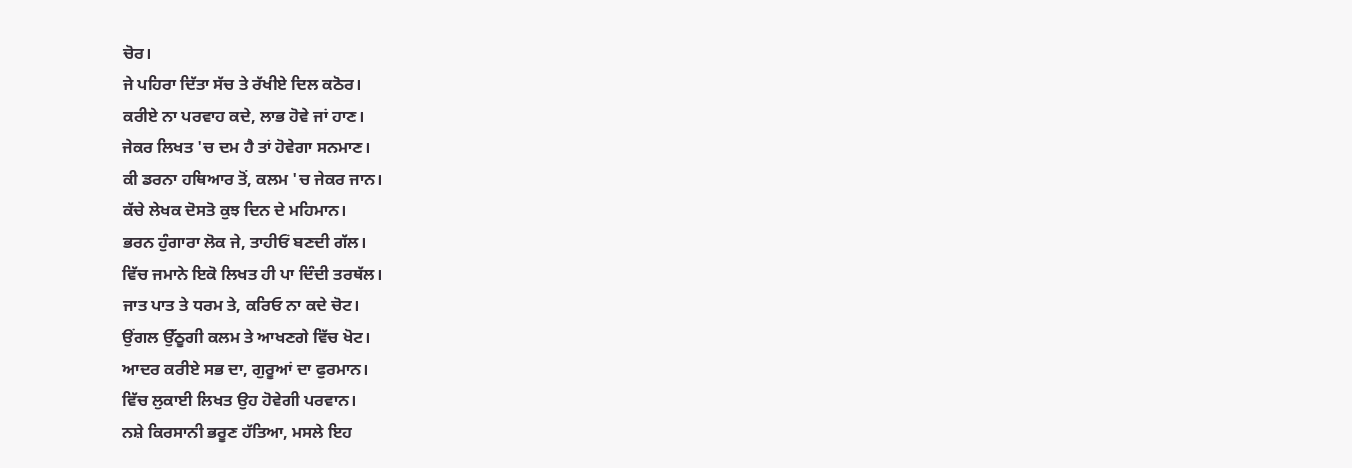ਚੋਰ।
ਜੇ ਪਹਿਰਾ ਦਿੱਤਾ ਸੱਚ ਤੇ ਰੱਖੀਏ ਦਿਲ ਕਠੋਰ।
ਕਰੀਏ ਨਾ ਪਰਵਾਹ ਕਦੇ, ਲਾਭ ਹੋਵੇ ਜਾਂ ਹਾਣ।
ਜੇਕਰ ਲਿਖਤ 'ਚ ਦਮ ਹੈ ਤਾਂ ਹੋਵੇਗਾ ਸਨਮਾਣ।
ਕੀ ਡਰਨਾ ਹਥਿਆਰ ਤੋਂ, ਕਲਮ 'ਚ ਜੇਕਰ ਜਾਨ।
ਕੱਚੇ ਲੇਖਕ ਦੋਸਤੋ ਕੁਝ ਦਿਨ ਦੇ ਮਹਿਮਾਨ।
ਭਰਨ ਹੁੰਗਾਰਾ ਲੋਕ ਜੇ, ਤਾਹੀਓਂ ਬਣਦੀ ਗੱਲ।
ਵਿੱਚ ਜਮਾਨੇ ਇਕੋ ਲਿਖਤ ਹੀ ਪਾ ਦਿੰਦੀ ਤਰਥੱਲ।
ਜਾਤ ਪਾਤ ਤੇ ਧਰਮ ਤੇ, ਕਰਿਓ ਨਾ ਕਦੇ ਚੋਟ।
ਉਂਗਲ ਉੱਠੂਗੀ ਕਲਮ ਤੇ ਆਖਣਗੇ ਵਿੱਚ ਖੋਟ।
ਆਦਰ ਕਰੀਏ ਸਭ ਦਾ, ਗੁਰੂਆਂ ਦਾ ਫੁਰਮਾਨ।
ਵਿੱਚ ਲੁਕਾਈ ਲਿਖਤ ਉਹ ਹੋਵੇਗੀ ਪਰਵਾਨ।
ਨਸ਼ੇ ਕਿਰਸਾਨੀ ਭਰੂਣ ਹੱਤਿਆ, ਮਸਲੇ ਇਹ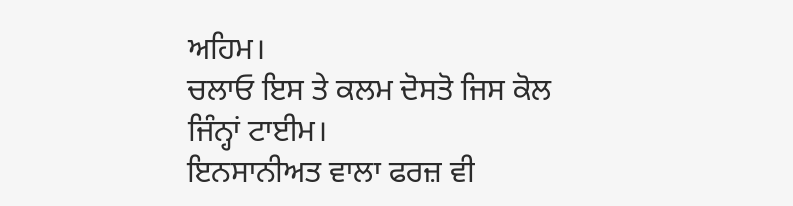ਅਹਿਮ।
ਚਲਾਓ ਇਸ ਤੇ ਕਲਮ ਦੋਸਤੋ ਜਿਸ ਕੋਲ ਜਿੰਨ੍ਹਾਂ ਟਾਈਮ।
ਇਨਸਾਨੀਅਤ ਵਾਲਾ ਫਰਜ਼ ਵੀ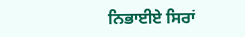ਨਿਭਾਈਏ ਸਿਰਾਂ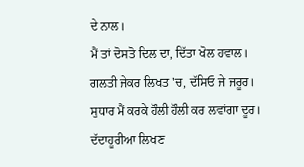ਦੇ ਨਾਲ।
ਮੈਂ ਤਾਂ ਦੋਸਤੋ ਦਿਲ ਦਾ, ਦਿੱਤਾ ਖੋਲ ਹਵਾਲ।
ਗਲਤੀ ਜੇਕਰ ਲਿਖਤ 'ਚ, ਦੱਸਿਓ ਜੇ ਜਰੂਰ।
ਸੁਧਾਰ ਮੈਂ ਕਰਕੇ ਹੌਲੀ ਹੌਲੀ ਕਰ ਲਵਾਂਗਾ ਦੂਰ।
ਦੱਦਾਹੂਰੀਆ ਲਿਖਣ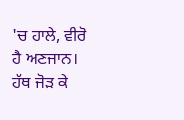'ਚ ਹਾਲੇ, ਵੀਰੋ ਹੈ ਅਣਜਾਨ।
ਹੱਥ ਜੋੜ ਕੇ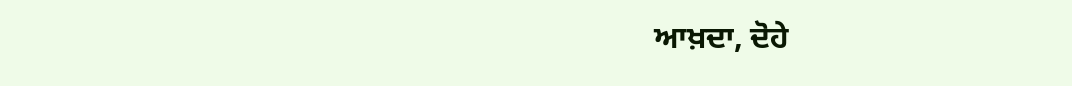ਆਖ਼ਦਾ, ਦੋਹੇ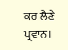ਕਰ ਲੈਣੇ ਪ੍ਰਵਾਨ।